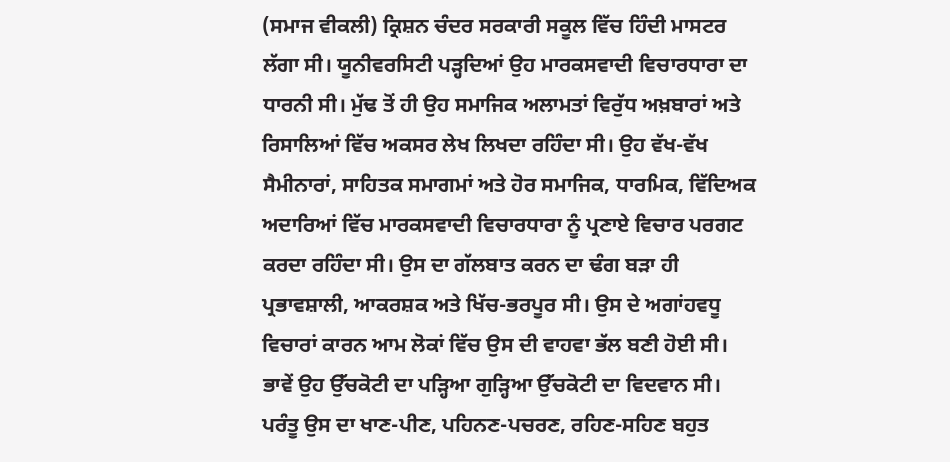(ਸਮਾਜ ਵੀਕਲੀ) ਕ੍ਰਿਸ਼ਨ ਚੰਦਰ ਸਰਕਾਰੀ ਸਕੂਲ ਵਿੱਚ ਹਿੰਦੀ ਮਾਸਟਰ ਲੱਗਾ ਸੀ। ਯੂਨੀਵਰਸਿਟੀ ਪੜ੍ਹਦਿਆਂ ਉਹ ਮਾਰਕਸਵਾਦੀ ਵਿਚਾਰਧਾਰਾ ਦਾ ਧਾਰਨੀ ਸੀ। ਮੁੱਢ ਤੋਂ ਹੀ ਉਹ ਸਮਾਜਿਕ ਅਲਾਮਤਾਂ ਵਿਰੁੱਧ ਅਖ਼ਬਾਰਾਂ ਅਤੇ ਰਿਸਾਲਿਆਂ ਵਿੱਚ ਅਕਸਰ ਲੇਖ ਲਿਖਦਾ ਰਹਿੰਦਾ ਸੀ। ਉਹ ਵੱਖ-ਵੱਖ ਸੈਮੀਨਾਰਾਂ, ਸਾਹਿਤਕ ਸਮਾਗਮਾਂ ਅਤੇ ਹੋਰ ਸਮਾਜਿਕ, ਧਾਰਮਿਕ, ਵਿੱਦਿਅਕ ਅਦਾਰਿਆਂ ਵਿੱਚ ਮਾਰਕਸਵਾਦੀ ਵਿਚਾਰਧਾਰਾ ਨੂੰ ਪ੍ਰਣਾਏ ਵਿਚਾਰ ਪਰਗਟ ਕਰਦਾ ਰਹਿੰਦਾ ਸੀ। ਉਸ ਦਾ ਗੱਲਬਾਤ ਕਰਨ ਦਾ ਢੰਗ ਬੜਾ ਹੀ ਪ੍ਰਭਾਵਸ਼ਾਲੀ, ਆਕਰਸ਼ਕ ਅਤੇ ਖਿੱਚ-ਭਰਪੂਰ ਸੀ। ਉਸ ਦੇ ਅਗਾਂਹਵਧੂ ਵਿਚਾਰਾਂ ਕਾਰਨ ਆਮ ਲੋਕਾਂ ਵਿੱਚ ਉਸ ਦੀ ਵਾਹਵਾ ਭੱਲ ਬਣੀ ਹੋਈ ਸੀ। ਭਾਵੇਂ ਉਹ ਉੱਚਕੋਟੀ ਦਾ ਪੜ੍ਹਿਆ ਗੁੜ੍ਹਿਆ ਉੱਚਕੋਟੀ ਦਾ ਵਿਦਵਾਨ ਸੀ। ਪਰੰਤੂ ਉਸ ਦਾ ਖਾਣ-ਪੀਣ, ਪਹਿਨਣ-ਪਚਰਣ, ਰਹਿਣ-ਸਹਿਣ ਬਹੁਤ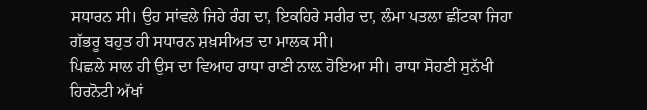ਸਧਾਰਨ ਸੀ। ਉਹ ਸਾਂਵਲੇ ਜਿਹੇ ਰੰਗ ਦਾ, ਇਕਹਿਰੇ ਸਰੀਰ ਦਾ, ਲੰਮਾ ਪਤਲਾ ਛੀਂਟਕਾ ਜਿਹਾ ਗੱਭਰੂ ਬਹੁਤ ਹੀ ਸਧਾਰਨ ਸ਼ਖ਼ਸੀਅਤ ਦਾ ਮਾਲਕ ਸੀ।
ਪਿਛਲੇ ਸਾਲ ਹੀ ਉਸ ਦਾ ਵਿਆਹ ਰਾਧਾ ਰਾਣੀ ਨਾਲ਼ ਹੋਇਆ ਸੀ। ਰਾਧਾ ਸੋਹਣੀ ਸੁਨੱਖੀ ਹਿਰਨੋਟੀ ਅੱਖਾਂ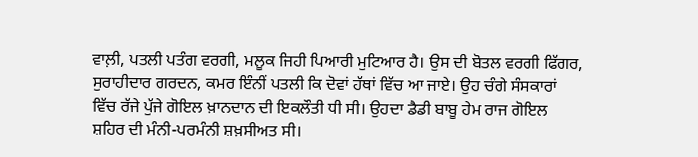ਵਾਲ਼ੀ, ਪਤਲੀ ਪਤੰਗ ਵਰਗੀ, ਮਲੂਕ ਜਿਹੀ ਪਿਆਰੀ ਮੁਟਿਆਰ ਹੈ। ਉਸ ਦੀ ਬੋਤਲ ਵਰਗੀ ਫਿੱਗਰ, ਸੁਰਾਹੀਦਾਰ ਗਰਦਨ, ਕਮਰ ਇੰਨੀਂ ਪਤਲੀ ਕਿ ਦੋਵਾਂ ਹੱਥਾਂ ਵਿੱਚ ਆ ਜਾਏ। ਉਹ ਚੰਗੇ ਸੰਸਕਾਰਾਂ ਵਿੱਚ ਰੱਜੇ ਪੁੱਜੇ ਗੋਇਲ ਖ਼ਾਨਦਾਨ ਦੀ ਇਕਲੌਤੀ ਧੀ ਸੀ। ਉਹਦਾ ਡੈਡੀ ਬਾਬੂ ਹੇਮ ਰਾਜ ਗੋਇਲ ਸ਼ਹਿਰ ਦੀ ਮੰਨੀ-ਪਰਮੰਨੀ ਸ਼ਖ਼ਸੀਅਤ ਸੀ।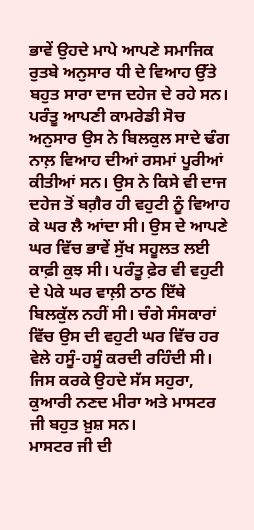ਭਾਵੇਂ ਉਹਦੇ ਮਾਪੇ ਆਪਣੇ ਸਮਾਜਿਕ ਰੁਤਬੇ ਅਨੁਸਾਰ ਧੀ ਦੇ ਵਿਆਹ ਉੱਤੇ ਬਹੁਤ ਸਾਰਾ ਦਾਜ ਦਹੇਜ ਦੇ ਰਹੇ ਸਨ। ਪਰੰਤੂ ਆਪਣੀ ਕਾਮਰੇਡੀ ਸੋਚ ਅਨੁਸਾਰ ਉਸ ਨੇ ਬਿਲਕੁਲ ਸਾਦੇ ਢੰਗ ਨਾਲ਼ ਵਿਆਹ ਦੀਆਂ ਰਸਮਾਂ ਪੂਰੀਆਂ ਕੀਤੀਆਂ ਸਨ। ਉਸ ਨੇ ਕਿਸੇ ਵੀ ਦਾਜ ਦਹੇਜ ਤੋਂ ਬਗ਼ੈਰ ਹੀ ਵਹੁਟੀ ਨੂੰ ਵਿਆਹ ਕੇ ਘਰ ਲੈ ਆਂਦਾ ਸੀ। ਉਸ ਦੇ ਆਪਣੇ ਘਰ ਵਿੱਚ ਭਾਵੇਂ ਸੁੱਖ ਸਹੂਲਤ ਲਈ ਕਾਫ਼ੀ ਕੁਝ ਸੀ। ਪਰੰਤੂ ਫ਼ੇਰ ਵੀ ਵਹੁਟੀ ਦੇ ਪੇਕੇ ਘਰ ਵਾਲ਼ੀ ਠਾਠ ਇੱਥੇ ਬਿਲਕੁੱਲ ਨਹੀਂ ਸੀ। ਚੰਗੇ ਸੰਸਕਾਰਾਂ ਵਿੱਚ ਉਸ ਦੀ ਵਹੁਟੀ ਘਰ ਵਿੱਚ ਹਰ ਵੇਲੇ ਹਸੂੰ-ਹਸੂੰ ਕਰਦੀ ਰਹਿੰਦੀ ਸੀ। ਜਿਸ ਕਰਕੇ ਉਹਦੇ ਸੱਸ ਸਹੁਰਾ, ਕੁਆਰੀ ਨਣਦ ਮੀਰਾ ਅਤੇ ਮਾਸਟਰ ਜੀ ਬਹੁਤ ਖ਼ੁਸ਼ ਸਨ।
ਮਾਸਟਰ ਜੀ ਦੀ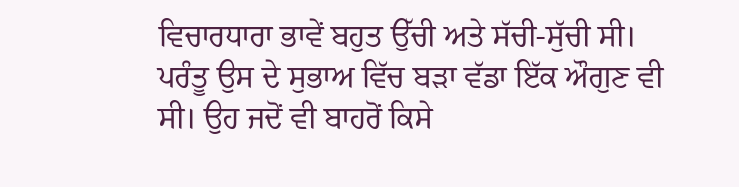ਵਿਚਾਰਧਾਰਾ ਭਾਵੇਂ ਬਹੁਤ ਉੱਚੀ ਅਤੇ ਸੱਚੀ-ਸੁੱਚੀ ਸੀ। ਪਰੰਤੂ ਉਸ ਦੇ ਸੁਭਾਅ ਵਿੱਚ ਬੜਾ ਵੱਡਾ ਇੱਕ ਔਗੁਣ ਵੀ ਸੀ। ਉਹ ਜਦੋਂ ਵੀ ਬਾਹਰੋਂ ਕਿਸੇ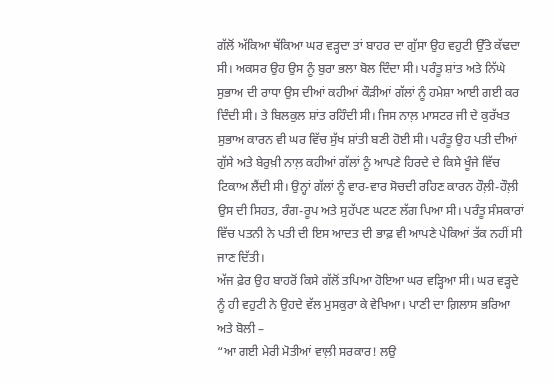ਗੱਲੋਂ ਅੱਕਿਆ ਥੱਕਿਆ ਘਰ ਵੜ੍ਹਦਾ ਤਾਂ ਬਾਹਰ ਦਾ ਗੁੱਸਾ ਉਹ ਵਹੁਟੀ ਉੱਤੇ ਕੱਢਦਾ ਸੀ। ਅਕਸਰ ਉਹ ਉਸ ਨੂੰ ਬੁਰਾ ਭਲਾ ਬੋਲ ਦਿੰਦਾ ਸੀ। ਪਰੰਤੂ ਸ਼ਾਂਤ ਅਤੇ ਨਿੱਘੇ ਸੁਭਾਅ ਦੀ ਰਾਧਾ ਉਸ ਦੀਆਂ ਕਹੀਆਂ ਕੌੜੀਆਂ ਗੱਲਾਂ ਨੂੰ ਹਮੇਸ਼ਾ ਆਈ ਗਈ ਕਰ ਦਿੰਦੀ ਸੀ। ਤੇ ਬਿਲਕੁਲ ਸ਼ਾਂਤ ਰਹਿੰਦੀ ਸੀ। ਜਿਸ ਨਾਲ਼ ਮਾਸਟਰ ਜੀ ਦੇ ਕੁਰੱਖਤ ਸੁਭਾਅ ਕਾਰਨ ਵੀ ਘਰ ਵਿੱਚ ਸੁੱਖ ਸ਼ਾਂਤੀ ਬਣੀ ਹੋਈ ਸੀ। ਪਰੰਤੂ ਉਹ ਪਤੀ ਦੀਆਂ ਗੁੱਸੇ ਅਤੇ ਬੇਰੁਖ਼ੀ ਨਾਲ਼ ਕਹੀਆਂ ਗੱਲਾਂ ਨੂੰ ਆਪਣੇ ਹਿਰਦੇ ਦੇ ਕਿਸੇ ਖੂੰਜੇ ਵਿੱਚ ਟਿਕਾਅ ਲੈਂਦੀ ਸੀ। ਉਨ੍ਹਾਂ ਗੱਲਾਂ ਨੂੰ ਵਾਰ-ਵਾਰ ਸੋਚਦੀ ਰਹਿਣ ਕਾਰਨ ਹੌਲ਼ੀ-ਹੌਲ਼ੀ ਉਸ ਦੀ ਸਿਹਤ, ਰੰਗ-ਰੂਪ ਅਤੇ ਸੁਹੱਪਣ ਘਟਣ ਲੱਗ ਪਿਆ ਸੀ। ਪਰੰਤੂ ਸੰਸਕਾਰਾਂ ਵਿੱਚ ਪਤਨੀ ਨੇ ਪਤੀ ਦੀ ਇਸ ਆਦਤ ਦੀ ਭਾਫ਼ ਵੀ ਆਪਣੇ ਪੇਕਿਆਂ ਤੱਕ ਨਹੀਂ ਸੀ ਜਾਣ ਦਿੱਤੀ।
ਅੱਜ ਫ਼ੇਰ ਉਹ ਬਾਹਰੋਂ ਕਿਸੇ ਗੱਲੋਂ ਤਪਿਆ ਹੋਇਆ ਘਰ ਵੜ੍ਹਿਆ ਸੀ। ਘਰ ਵੜ੍ਹਦੇ ਨੂੰ ਹੀ ਵਹੁਟੀ ਨੇ ਉਹਦੇ ਵੱਲ ਮੁਸਕੁਰਾ ਕੇ ਵੇਖਿਆ। ਪਾਣੀ ਦਾ ਗ਼ਿਲਾਸ ਭਰਿਆ ਅਤੇ ਬੋਲੀ –
“ਆ ਗਈ ਮੇਰੀ ਮੋਤੀਆਂ ਵਾਲ਼ੀ ਸਰਕਾਰ! ਲਉ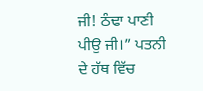ਜੀ! ਠੰਢਾ ਪਾਣੀ ਪੀਉ ਜੀ।” ਪਤਨੀ ਦੇ ਹੱਥ ਵਿੱਚ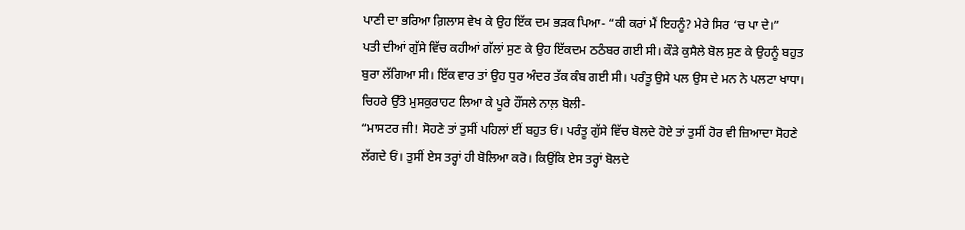ਪਾਣੀ ਦਾ ਭਰਿਆ ਗ਼ਿਲਾਸ ਵੇਖ ਕੇ ਉਹ ਇੱਕ ਦਮ ਭੜਕ ਪਿਆ- “ਕੀ ਕਰਾਂ ਮੈਂ ਇਹਨੂੰ? ਮੇਰੇ ਸਿਰ ‘ਚ ਪਾ ਦੇ।”
ਪਤੀ ਦੀਆਂ ਗੁੱਸੇ ਵਿੱਚ ਕਹੀਆਂ ਗੱਲਾਂ ਸੁਣ ਕੇ ਉਹ ਇੱਕਦਮ ਠਠੰਬਰ ਗਈ ਸੀ। ਕੌੜੇ ਕੁਸੈਲੇ ਬੋਲ ਸੁਣ ਕੇ ਉਹਨੂੰ ਬਹੁਤ ਬੁਰਾ ਲੱਗਿਆ ਸੀ। ਇੱਕ ਵਾਰ ਤਾਂ ਉਹ ਧੁਰ ਅੰਦਰ ਤੱਕ ਕੰਬ ਗਈ ਸੀ। ਪਰੰਤੂ ਉਸੇ ਪਲ ਉਸ ਦੇ ਮਨ ਨੇ ਪਲਟਾ ਖਾਧਾ। ਚਿਹਰੇ ਉੱਤੇ ਮੁਸਕੁਰਾਹਟ ਲਿਆ ਕੇ ਪੂਰੇ ਹੌਂਸਲੇ ਨਾਲ਼ ਬੋਲੀ-
“ਮਾਸਟਰ ਜੀ! ਸੋਹਣੇ ਤਾਂ ਤੁਸੀਂ ਪਹਿਲਾਂ ਈਂ ਬਹੁਤ ਓਂ। ਪਰੰਤੂ ਗੁੱਸੇ ਵਿੱਚ ਬੋਲਦੇ ਹੋਏ ਤਾਂ ਤੁਸੀਂ ਹੋਰ ਵੀ ਜ਼ਿਆਦਾ ਸੋਹਣੇ ਲੱਗਦੇ ਓਂ। ਤੁਸੀਂ ਏਸ ਤਰ੍ਹਾਂ ਹੀ ਬੋਲਿਆ ਕਰੋ। ਕਿਉਂਕਿ ਏਸ ਤਰ੍ਹਾਂ ਬੋਲਦੇ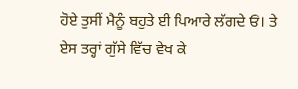ਹੋਏ ਤੁਸੀਂ ਮੈਨੂੰ ਬਹੁਤੇ ਈ ਪਿਆਰੇ ਲੱਗਦੇ ਓਂ। ਤੇ ਏਸ ਤਰ੍ਹਾਂ ਗੁੱਸੇ ਵਿੱਚ ਵੇਖ ਕੇ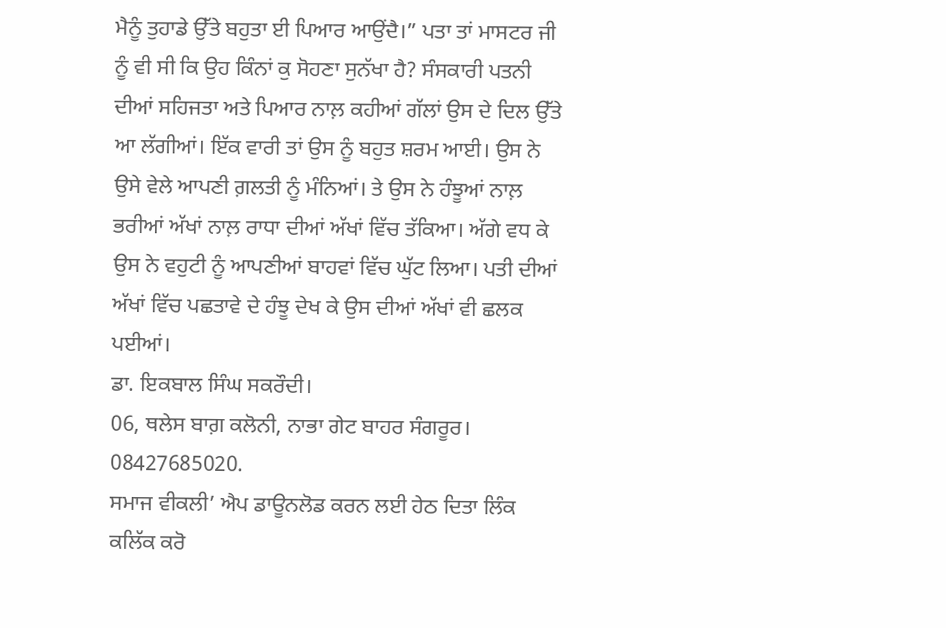ਮੈਨੂੰ ਤੁਹਾਡੇ ਉੱਤੇ ਬਹੁਤਾ ਈ ਪਿਆਰ ਆਉਂਦੈ।” ਪਤਾ ਤਾਂ ਮਾਸਟਰ ਜੀ ਨੂੰ ਵੀ ਸੀ ਕਿ ਉਹ ਕਿੰਨਾਂ ਕੁ ਸੋਹਣਾ ਸੁਨੱਖਾ ਹੈ? ਸੰਸਕਾਰੀ ਪਤਨੀ ਦੀਆਂ ਸਹਿਜਤਾ ਅਤੇ ਪਿਆਰ ਨਾਲ਼ ਕਹੀਆਂ ਗੱਲਾਂ ਉਸ ਦੇ ਦਿਲ ਉੱਤੇ ਆ ਲੱਗੀਆਂ। ਇੱਕ ਵਾਰੀ ਤਾਂ ਉਸ ਨੂੰ ਬਹੁਤ ਸ਼ਰਮ ਆਈ। ਉਸ ਨੇ ਉਸੇ ਵੇਲੇ ਆਪਣੀ ਗ਼ਲਤੀ ਨੂੰ ਮੰਨਿਆਂ। ਤੇ ਉਸ ਨੇ ਹੰਝੂਆਂ ਨਾਲ਼ ਭਰੀਆਂ ਅੱਖਾਂ ਨਾਲ਼ ਰਾਧਾ ਦੀਆਂ ਅੱਖਾਂ ਵਿੱਚ ਤੱਕਿਆ। ਅੱਗੇ ਵਧ ਕੇ ਉਸ ਨੇ ਵਹੁਟੀ ਨੂੰ ਆਪਣੀਆਂ ਬਾਹਵਾਂ ਵਿੱਚ ਘੁੱਟ ਲਿਆ। ਪਤੀ ਦੀਆਂ ਅੱਖਾਂ ਵਿੱਚ ਪਛਤਾਵੇ ਦੇ ਹੰਝੂ ਦੇਖ ਕੇ ਉਸ ਦੀਆਂ ਅੱਖਾਂ ਵੀ ਛਲਕ ਪਈਆਂ।
ਡਾ. ਇਕਬਾਲ ਸਿੰਘ ਸਕਰੌਦੀ।
06, ਥਲੇਸ ਬਾਗ਼ ਕਲੋਨੀ, ਨਾਭਾ ਗੇਟ ਬਾਹਰ ਸੰਗਰੂਰ।
08427685020.
ਸਮਾਜ ਵੀਕਲੀ’ ਐਪ ਡਾਊਨਲੋਡ ਕਰਨ ਲਈ ਹੇਠ ਦਿਤਾ ਲਿੰਕ ਕਲਿੱਕ ਕਰੋ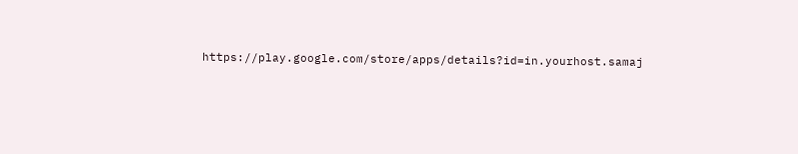https://play.google.com/store/apps/details?id=in.yourhost.samaj